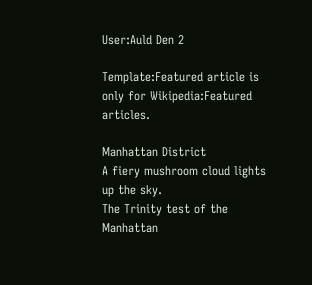User:Auld Den 2

Template:Featured article is only for Wikipedia:Featured articles.

Manhattan District
A fiery mushroom cloud lights up the sky.
The Trinity test of the Manhattan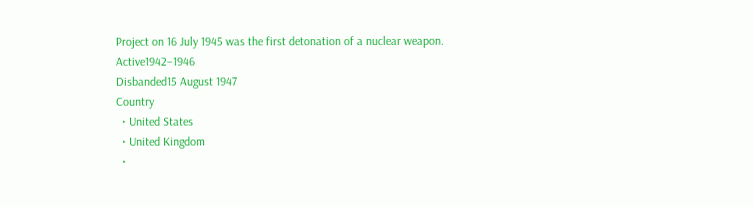Project on 16 July 1945 was the first detonation of a nuclear weapon.
Active1942–1946
Disbanded15 August 1947
Country
  • United States
  • United Kingdom
  •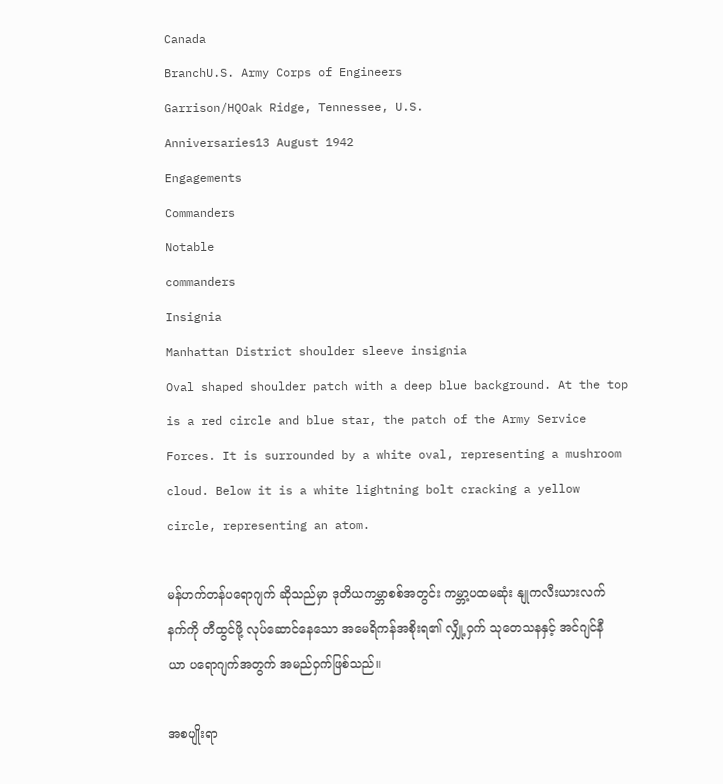Canada
BranchU.S. Army Corps of Engineers
Garrison/HQOak Ridge, Tennessee, U.S.
Anniversaries13 August 1942
Engagements
Commanders
Notable
commanders
Insignia
Manhattan District shoulder sleeve insignia
Oval shaped shoulder patch with a deep blue background. At the top is a red circle and blue star, the patch of the Army Service Forces. It is surrounded by a white oval, representing a mushroom cloud. Below it is a white lightning bolt cracking a yellow circle, representing an atom.

မန်ဟက်တန်ပရောဂျက် ဆိုသည်မှာ ဒုတိယကမ္ဘာစစ်အတွင်း ကမ္ဘာ့ပထမဆုံး နျုကလီးယားလက်နက်ကို တီထွင်ဖို့ လုပ်ဆောင်နေသော အမေရိကန်အစိုးရ၏ လျှို့ဝှက် သုတေသနနှင့် အင်ဂျင်နီယာ ပရောဂျက်အတွက် အမည်ဝှက်ဖြစ်သည်။

အစပျိုးရာ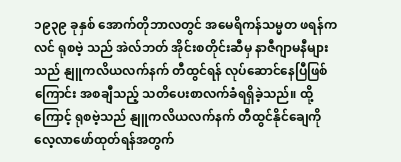၁၉၃၉ ခုနှစ် အောက်တိုဘာလတွင် အမေရိကန်သမ္မတ ဖရန်ကလင် ရုစဗဲ့ သည် အဲလ်ဘတ် အိုင်းစတိုင်းဆီမှ နာဇီဂျာမနီများသည် နျူကလိယလက်နက် တီထွင်ရန် လုပ်ဆောင်နေပြီဖြစ်ကြောင်း အစချီသည့် သတိပေးစာလက်ခံရရှိခဲ့သည်။ ထို့ကြောင့် ရုစဗဲ့သည် နျူကလိယလက်နက် တီထွင်နိုင်ချေကို လေ့လာဖော်ထုတ်ရန်အတွက်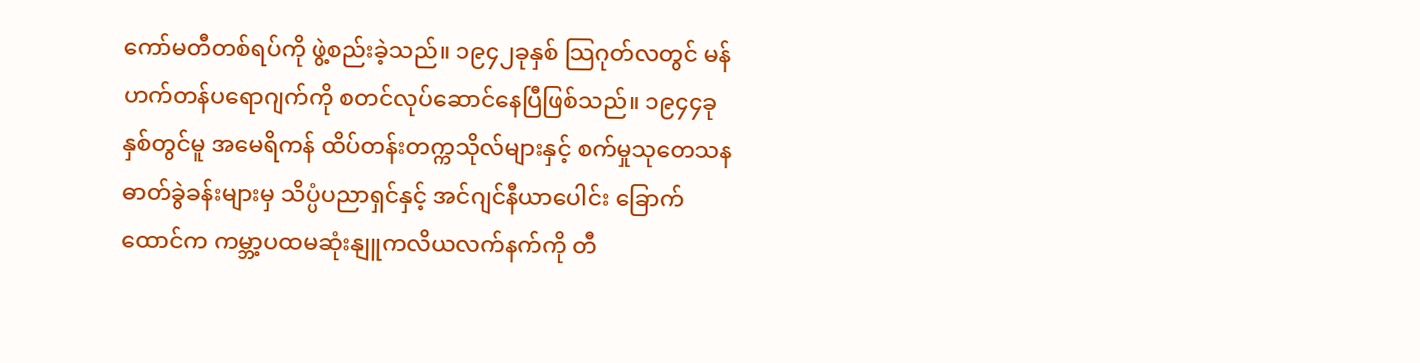ကော်မတီတစ်ရပ်ကို ဖွဲ့စည်းခဲ့သည်။ ၁၉၄၂ခုနှစ် သြဂုတ်လတွင် မန်ဟက်တန်ပရောဂျက်ကို စတင်လုပ်ဆောင်နေပြီဖြစ်သည်။ ၁၉၄၄ခုနှစ်တွင်မူ အမေရိကန် ထိပ်တန်းတက္ကသိုလ်များနှင့် စက်မှုသုတေသနဓာတ်ခွဲခန်းများမှ သိပ္ပံပညာရှင်နှင့် အင်ဂျင်နီယာပေါင်း ခြောက်ထောင်က ကမ္ဘာ့ပထမဆုံးနျူကလိယလက်နက်ကို တီ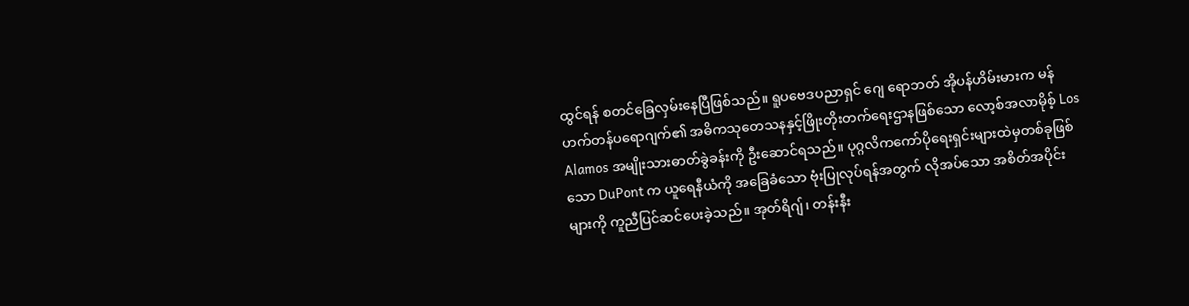ထွင်ရန် စတင်ခြေလှမ်းနေပြီဖြစ်သည်။ ရူပဗေဒပညာရှင် ဂျေ ရောဘတ် အိုပန်ဟိမ်းမားက မန်ဟက်တန်ပရောဂျက်၏ အဓိကသုတေသနနှင့်ဖြိုးတိုးတက်ရေးဌာနဖြစ်သော လော့စ်အလာမိုစ့် Los Alamos အမျိုးသားဓာတ်ခွဲခန်းကို ဦးဆောင်ရသည်။ ပုဂ္ဂလိကကော်ပိုရေးရှင်းများထဲမှတစ်ခုဖြစ်သော DuPont က ယူရေနီယံကို အခြေခံသော ဗုံးပြုလုပ်ရန်အတွက် လိုအပ်သော အစိတ်အပိုင်းများကို ကူညီပြင်ဆင်ပေးခဲ့သည်။ အုတ်ရိဂျ်၊ တန်းနီး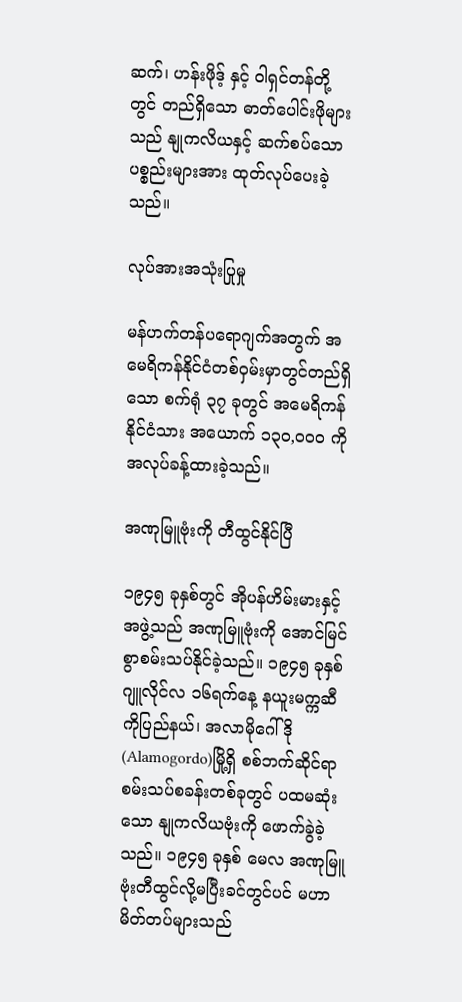ဆက်၊ ဟန်းဖိုဒ့် နှင့် ဝါရှင်တန်တို့တွင် တည်ရှိသော ဓာတ်ပေါင်းဖိုများသည် နျုကလိယနှင့် ဆက်စပ်သော ပစ္စည်းများအား ထုတ်လုပ်ပေးခဲ့သည်။

လုပ်အားအသုံးပြုမှု

မန်ဟက်တန်ပရောဂျက်အတွက် အမေရိကန်နိုင်ငံတစ်ဝှမ်းမှာတွင်တည်ရှိသော စက်ရုံ ၃၇ ခုတွင် အမေရိကန်နိုင်ငံသား အယောက် ၁၃၀,၀၀၀ ကို အလုပ်ခန့်ထားခဲ့သည်။

အဏုမြူဗုံးကို တီထွင်နိုင်ပြီ

၁၉၄၅ ခုနှစ်တွင် အိုပန်ဟိမ်းမားနှင့် အဖွဲ့သည် အဏုမြူဗုံးကို အောင်မြင်စွာစမ်းသပ်နိုင်ခဲ့သည်။ ၁၉၄၅ ခုနှစ် ဂျူလိုင်လ ၁၆ရက်နေ့ နယူးမက္ကဆီကိုပြည်နယ်၊ အလာမိုဂေါ်ဒို(Alamogordo)မြို့ရှိ စစ်ဘက်ဆိုင်ရာစမ်းသပ်စခန်းတစ်ခုတွင် ပထမဆုံးသော နျုကလိယဗုံးကို ဖောက်ခွဲခဲ့သည်။ ၁၉၄၅ ခုနှစ် မေလ အဏုမြူဗုံးတီထွင်လို့မပြီးခင်တွင်ပင် မဟာမိတ်တပ်များသည်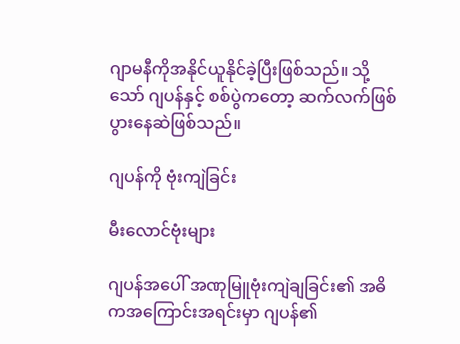ဂျာမနီကိုအနိုင်ယူနိုင်ခဲ့ပြီးဖြစ်သည်။ သို့သော် ဂျပန်နှင့် စစ်ပွဲကတော့ ဆက်လက်ဖြစ်ပွားနေဆဲဖြစ်သည်။

ဂျပန်ကို ဗုံးကျဲခြင်း

မီးလောင်ဗုံးများ

ဂျပန်အပေါ် အဏုမြူဗုံးကျဲချခြင်း၏ အဓိကအကြောင်းအရင်းမှာ ဂျပန်၏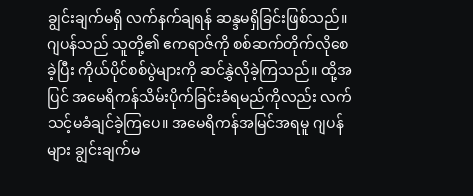ချွင်းချက်မရှိ လက်နက်ချရန် ဆန္ဒမရှိခြင်းဖြစ်သည်။ ဂျပန်သည် သူတို့၏ ဧကရာဇ်ကို စစ်ဆက်တိုက်လိုစေခဲ့ပြီး ကိုယ်ပိုင်စစ်ပွဲများကို ဆင်နွှဲလိုခဲ့ကြသည်။ ထို့အပြင် အမေရိကန်သိမ်းပိုက်ခြင်းခံရမည်ကိုလည်း လက်သင့်မခံချင်ခဲ့ကြပေ။ အမေရိကန်အမြင်အရမူ ဂျပန်များ ချွင်းချက်မ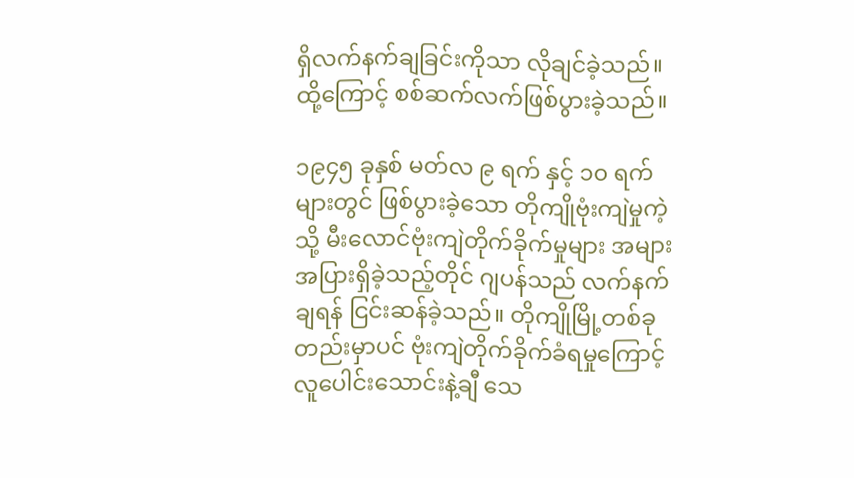ရှိလက်နက်ချခြင်းကိုသာ လိုချင်ခဲ့သည်။ ထို့ကြောင့် စစ်ဆက်လက်ဖြစ်ပွားခဲ့သည်။

၁၉၄၅ ခုနှစ် မတ်လ ၉ ရက် နှင့် ၁၀ ရက်များတွင် ဖြစ်ပွားခဲ့သော တိုကျိုဗုံးကျဲမှုကဲ့သို့ မီးလောင်ဗုံးကျဲတိုက်ခိုက်မှုများ အများအပြားရှိခဲ့သည့်တိုင် ဂျပန်သည် လက်နက်ချရန် ငြင်းဆန်ခဲ့သည်။ တိုကျိုမြို့တစ်ခုတည်းမှာပင် ဗုံးကျဲတိုက်ခိုက်ခံရမှုကြောင့် လူပေါင်းသောင်းနဲ့ချီ သေ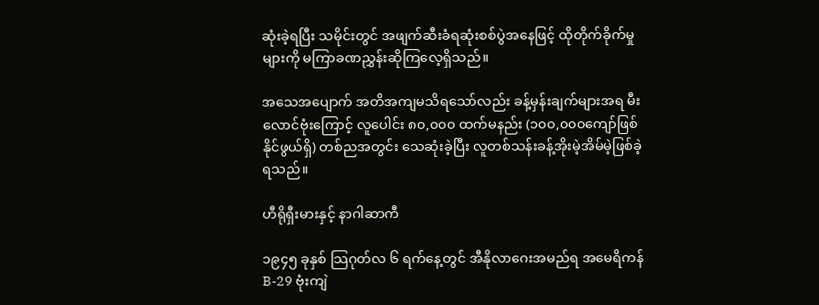ဆုံးခဲ့ရပြီး သမိုင်းတွင် အဖျက်ဆီးခံရဆုံးစစ်ပွဲအနေဖြင့် ထိုတိုက်ခိုက်မှုများကို မကြာခဏညွှန်းဆိုကြလေ့ရှိသည်။

အသေအပျောက် အတိအကျမသိရသော်လည်း ခန့်မှန်းချက်များအရ မီးလောင်ဗုံးကြောင့် လူပေါင်း ၈၀,၀၀၀ ထက်မနည်း (၁၀၀,၀၀၀ကျော်ဖြစ်နိုင်ဖွယ်ရှိ) တစ်ညအတွင်း သေဆုံးခဲ့ပြီး လူတစ်သန်းခန့်အိုးမဲ့အိမ်မဲ့ဖြစ်ခဲ့ရသည်။

ဟီရိုရှီးမားနှင့် နာဂါဆာကီ

၁၉၄၅ ခုနှစ် သြဂုတ်လ ၆ ရက်နေ့တွင် အီနိုလာဂေးအမည်ရ အမေရိကန် B-29 ဗုံးကျဲ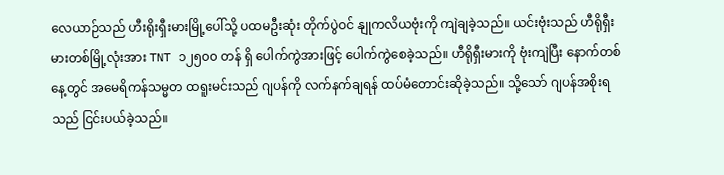လေယာဉ်သည် ဟီးရိုးရှီးမားမြို့ပေါ်သို့ ပထမဦးဆုံး တိုက်ပွဲဝင် နျုကလိယဗုံးကို ကျဲချခဲ့သည်။ ယင်းဗုံးသည် ဟီရိုရှီးမားတစ်မြို့လုံးအား TNT ၁၂၅၀၀ တန် ရှိ ပေါက်ကွဲအားဖြင့် ပေါက်ကွဲစေခဲ့သည်။ ဟီရိုရှီးမားကို ဗုံးကျဲပြီး နောက်တစ်နေ့တွင် အမေရိကန်သမ္မတ ထရူးမင်းသည် ဂျပန်ကို လက်နက်ချရန် ထပ်မံတောင်းဆိုခဲ့သည်။ သို့သော် ဂျပန်အစိုးရသည် ငြင်းပယ်ခဲ့သည်။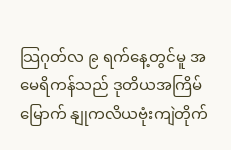သြဂုတ်လ ၉ ရက်နေ့တွင်မူ အမေရိကန်သည် ဒုတိယအကြိမ်မြောက် နျုကလိယဗုံးကျဲတိုက်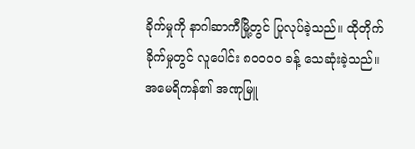ခိုက်မှုကို နာဂါဆာကီမြို့တွင် ပြုလုပ်ခဲ့သည်။ ထိုတိုက်ခိုက်မှုတွင် လူပေါင်း ၈၀၀၀၀ ခန့် သေဆုံးခဲ့သည်။ အမေရိကန်၏ အဏုမြူ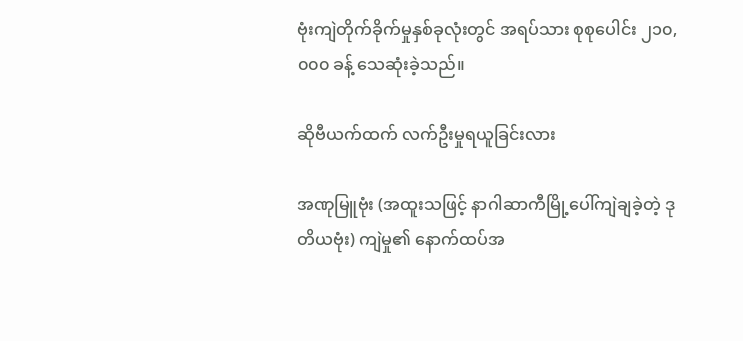ဗုံးကျဲတိုက်ခိုက်မှုနှစ်ခုလုံးတွင် အရပ်သား စုစုပေါင်း ၂၁၀,၀၀၀ ခန့် သေဆုံးခဲ့သည်။

ဆိုဗီယက်ထက် လက်ဦးမှုရယူခြင်းလား

အဏုမြူဗုံး (အထူးသဖြင့် နာဂါဆာကီမြို့ပေါ်ကျဲချခဲ့တဲ့ ဒုတိယဗုံး) ကျဲမှု၏ နောက်ထပ်အ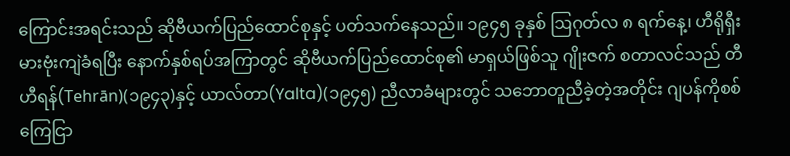ကြောင်းအရင်းသည် ဆိုဗီယက်ပြည်ထောင်စုနှင့် ပတ်သက်နေသည်။ ၁၉၄၅ ခုနှစ် ဩဂုတ်လ ၈ ရက်နေ့၊ ဟီရိုရှီးမားဗုံးကျဲခံရပြီး နောက်နှစ်ရပ်အကြာတွင် ဆိုဗီယက်ပြည်ထောင်စု၏ မာရှယ်ဖြစ်သူ ဂျိုးဇက် စတာလင်သည် တီဟီရန်(Tehrān)(၁၉၄၃)နှင့် ယာလ်တာ(Yalta)(၁၉၄၅) ညီလာခံများတွင် သဘောတူညီခဲ့တဲ့အတိုင်း ဂျပန်ကိုစစ်ကြေငြာ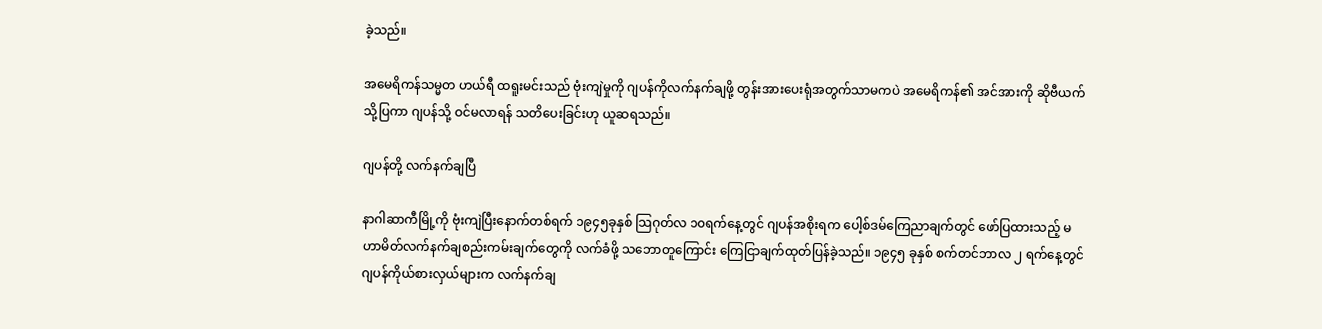ခဲ့သည်။

အမေရိကန်သမ္မတ ဟယ်ရီ ထရူးမင်းသည် ဗုံးကျဲမှုကို ဂျပန်ကိုလက်နက်ချဖို့ တွန်းအားပေးရုံအတွက်သာမကပဲ အမေရိကန်၏ အင်အားကို ဆိုဗီယက်သို့ပြကာ ဂျပန်သို့ ဝင်မလာရန် သတိပေးခြင်းဟု ယူဆရသည်။

ဂျပန်တို့ လက်နက်ချပြီ

နာဂါဆာကီမြို့ကို ဗုံးကျဲပြီးနောက်တစ်ရက် ၁၉၄၅ခုနှစ် သြဂုတ်လ ၁၀ရက်နေ့တွင် ဂျပန်အစိုးရက ‌ပေါ့စ်ဒမ်ကြေညာချက်တွင် ဖော်ပြထားသည့် မဟာမိတ်လက်နက်ချစည်းကမ်းချက်တွေကို လက်ခံဖို့ သဘောတူကြောင်း ကြေငြာချက်ထုတ်ပြန်ခဲ့သည်။ ၁၉၄၅ ခုနှစ် စက်တင်ဘာလ ၂ ရက်နေ့တွင် ဂျပန်ကိုယ်စားလှယ်များက လက်နက်ချ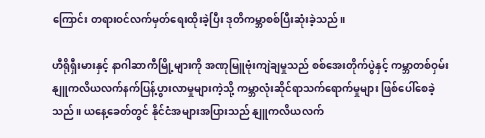ကြောင်း တရားဝင်လက်မှတ်ရေးထိုးခဲ့ပြီး ဒုတိကမ္ဘာစစ်ပြီးဆုံးခဲ့သည်။

ဟီရိုရှီးမားနှင့် နာဂါဆာကီမြို့များကို အဏုမြူဗုံးကျဲချမှုသည် စစ်အေးတိုက်ပွဲနှင့် ကမ္ဘာတစ်ဝှမ်းနျူကလိယလက်နက်ပြန့်ပွားလာမှုများကဲ့သို့ ကမ္ဘာလုံးဆိုင်ရာသက်‌ရောက်မှုများ ဖြစ်ပေါ်စေခဲ့သည်။ ယနေ့ခေတ်တွင် နိုင်ငံအများအပြားသည် နျူကလိယလက်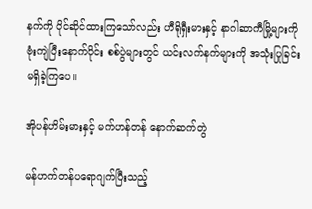နက်ကို ပိုင်ဆိုင်ထားကြသော်လည်း ဟီရိုရှီးမားနှင့် နာဂါဆာကီမြို့များကို ဗုံးကျဲပြီးနောက်ပိုင်း စစ်ပွဲများတွင် ယင်းလက်နက်များကို အသုံးပြုခြင်း မရှိခဲ့ကြပေ။

အိုပန်ဟိမ်းမားနှင့် မက်ဟန်တန် နောက်ဆက်တွဲ

မန်ဟက်တန်ပရောဂျက်ပြီးသည့်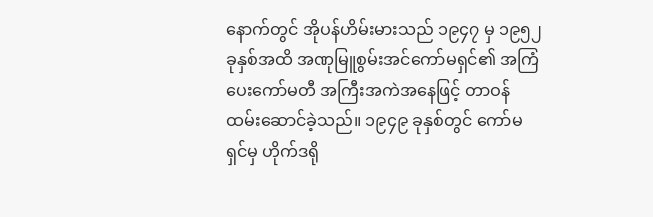နောက်တွင် အိုပန်ဟိမ်းမားသည် ၁၉၄၇ မှ ၁၉၅၂ ခုနှစ်အထိ အဏုမြူစွမ်းအင်ကော်မရှင်၏ အကြံပေးကော်မတီ အကြီးအကဲအနေဖြင့် တာဝန်ထမ်းဆောင်ခဲ့သည်။ ၁၉၄၉ ခုနှစ်တွင် ကော်မရှင်မှ ဟိုက်ဒရို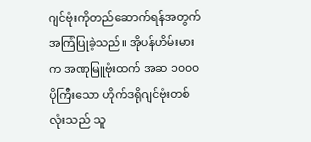ဂျင်ဗုံးကိုတည်ဆောက်ရန်အတွက် အကြံပြုခဲ့သည်။ အိုပန်ဟိမ်းမားက အဏုမြူဗုံးထက် အဆ ၁၀၀၀ ပိုကြီးသော ဟိုက်ဒရိုဂျင်ဗုံးတစ်လုံးသည် သူ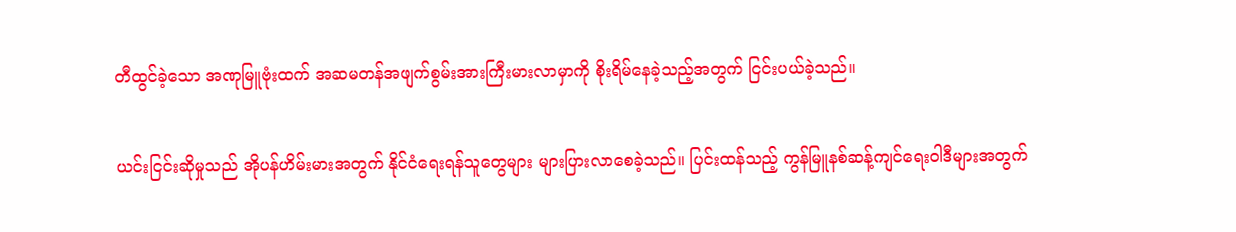တီထွင်ခဲ့သော အဏုမြူဗုံးထက် အဆမတန်အဖျက်စွမ်းအားကြီးမားလာမှာကို စိုးရိမ်နေခဲ့သည့်အတွက် ငြင်းပယ်ခဲ့သည်။

ယင်းငြင်းဆိုမှုသည် အိုပန်ဟိမ်းမားအတွက် နိုင်ငံရေးရန်သူတွေများ များပြားလာစေခဲ့သည်။ ပြင်းထန်သည့် ကွန်မြူနစ်ဆန့်ကျင်ရေးဝါဒီများအတွက်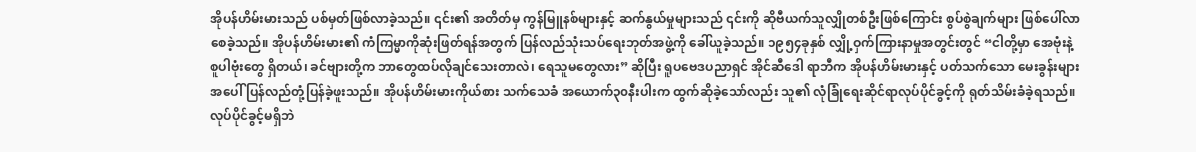အိုပန်ဟိမ်းမားသည် ပစ်မှတ်ဖြစ်လာခဲ့သည်။ ၎င်း၏ အတိတ်မှ ကွန်မြူနစ်များနှင့် ဆက်နွယ်မှုများသည် ၎င်းကို ဆိုဗီယက်သူလျှိုတစ်ဦးဖြစ်ကြောင်း စွပ်စွဲချက်များ ဖြစ်ပေါ်လာစေခဲ့သည်။ အိုပန်ဟိမ်းမား၏ ကံကြမ္မာကိုဆုံးဖြတ်ရန်အတွက် ပြန်လည်သုံးသပ်ရေးဘုတ်အဖွဲ့ကို ခေါ်ယူခဲ့သည်။ ၁၉၅၄ခုနှစ် လျှို့ဝှက်ကြားနာမှုအတွင်းတွင် “ငါတို့မှာ အေဗုံးနဲ့ စူပါဗုံးတွေ ရှိတယ်၊ ခင်ဗျားတို့က ဘာတွေထပ်လိုချင်သေးတာလဲ၊ ရေသူမတွေလား” ဆိုပြီး ရူပဗေဒပညာရှင် အိုင်ဆီဒေါ ရာဘီက အိုပန်ဟိမ်းမားနှင့် ပတ်သက်သော မေးခွန်းများအပေါ် ပြန်လည်တုံ့ပြန်ခဲ့ဖူးသည်။ အိုပန်ဟိမ်းမားကိုယ်စား သက်သေခံ အယောက်၃၀နီးပါးက ထွက်ဆိုခဲ့သော်လည်း သူ၏ လုံခြုံရေးဆိုင်ရာလုပ်ပိုင်ခွင့်ကို ရုတ်သိမ်းခံခဲ့ရသည်။ လုပ်ပိုင်ခွင့်မရှိဘဲ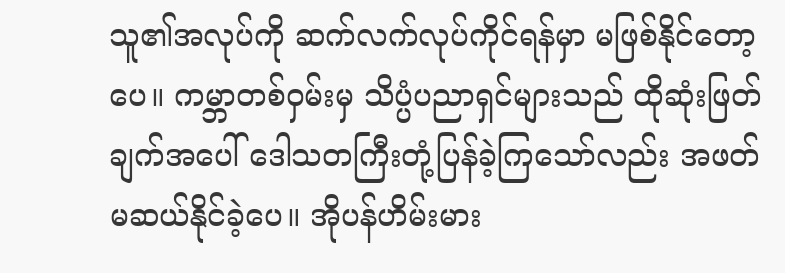သူ၏အလုပ်ကို ဆက်လက်လုပ်ကိုင်ရန်မှာ မဖြစ်နိုင်တော့ပေ။ ကမ္ဘာတစ်ဝှမ်းမှ သိပ္ပံပညာရှင်များသည် ထိုဆုံးဖြတ်ချက်အပေါ် ဒေါသတကြီးတုံ့ပြန်ခဲ့ကြသော်လည်း အဖတ်မဆယ်နိုင်ခဲ့ပေ။ အိုပန်ဟိမ်းမား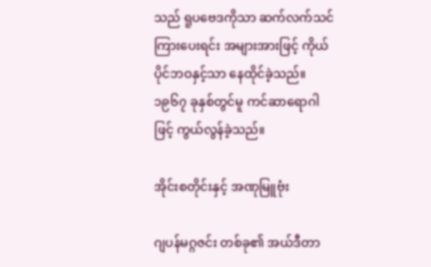သည် ရူပဗေဒကိုသာ ဆက်လက်သင်ကြားပေးရင်း အများအားဖြင့် ကိုယ်ပိုင်ဘဝနှင့်သာ နေထိုင်ခဲ့သည်။ ၁၉၆၇ ခုနှစ်တွင်မူ ကင်ဆာရောဂါဖြင့် ကွယ်လွန်ခဲ့သည်။

အိုင်းစတိုင်းနှင့် အဏုမြူဗုံး

ဂျပန်မဂ္ဂဇင်း တစ်ခု၏ အယ်ဒီတာ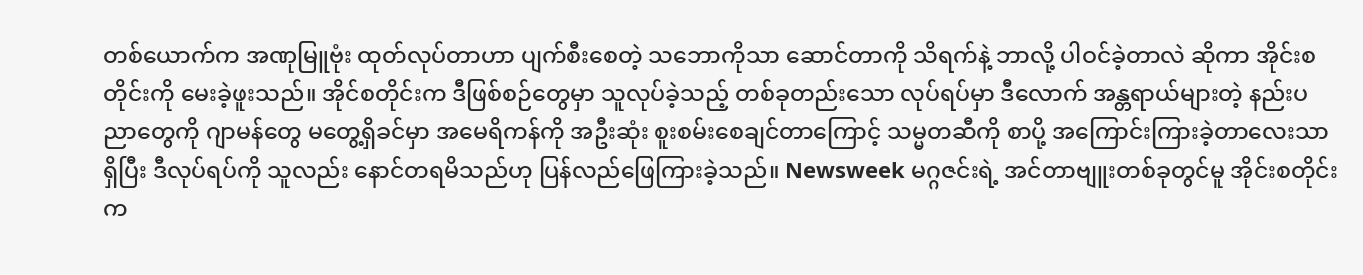တစ်ယောက်က အဏုမြူဗုံး ထုတ်လုပ်တာဟာ ပျက်စီးစေတဲ့ သဘောကိုသာ ဆောင်တာကို သိရက်နဲ့ ဘာလို့ ပါဝင်ခဲ့တာလဲ ဆိုကာ အိုင်းစတိုင်းကို မေးခဲ့ဖူးသည်။ အိုင်စတိုင်းက ဒီဖြစ်စဉ်တွေမှာ သူလုပ်ခဲ့သည့် တစ်ခုတည်းသော လုပ်ရပ်မှာ ဒီလောက် အန္တရာယ်များတဲ့ နည်းပညာတွေကို ဂျာမန်တွေ မတွေ့ရှိခင်မှာ အမေရိကန်ကို အဦးဆုံး စူးစမ်းစေချင်တာကြောင့် သမ္မတဆီကို စာပို့ အကြောင်းကြားခဲ့တာလေးသာရှိပြီး ဒီလုပ်ရပ်ကို သူလည်း နောင်တရမိသည်ဟု ပြန်လည်ဖြေကြားခဲ့သည်။ Newsweek မဂ္ဂဇင်းရဲ့ အင်တာဗျူးတစ်ခုတွင်မူ အိုင်းစတိုင်းက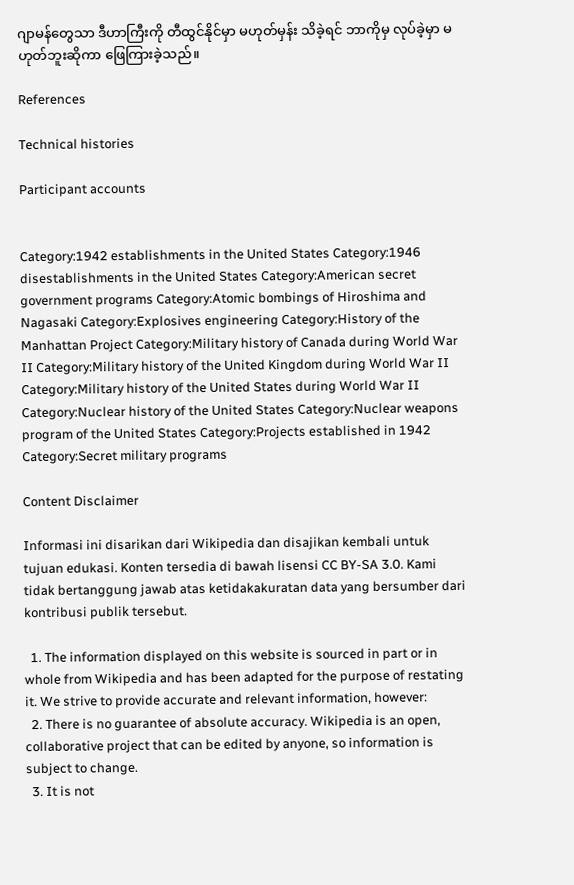ဂျာမန်တွေသာ ဒီဟာကြီးကို တီထွင်နိုင်မှာ မဟုတ်မှန်း သိခဲ့ရင် ဘာကိုမှ လုပ်ခဲ့မှာ မဟုတ်ဘူးဆိုကာ ဖြေကြားခဲ့သည်။

References

Technical histories

Participant accounts


Category:1942 establishments in the United States Category:1946 disestablishments in the United States Category:American secret government programs Category:Atomic bombings of Hiroshima and Nagasaki Category:Explosives engineering Category:History of the Manhattan Project Category:Military history of Canada during World War II Category:Military history of the United Kingdom during World War II Category:Military history of the United States during World War II Category:Nuclear history of the United States Category:Nuclear weapons program of the United States Category:Projects established in 1942 Category:Secret military programs

Content Disclaimer

Informasi ini disarikan dari Wikipedia dan disajikan kembali untuk tujuan edukasi. Konten tersedia di bawah lisensi CC BY-SA 3.0. Kami tidak bertanggung jawab atas ketidakakuratan data yang bersumber dari kontribusi publik tersebut.

  1. The information displayed on this website is sourced in part or in whole from Wikipedia and has been adapted for the purpose of restating it. We strive to provide accurate and relevant information, however:
  2. There is no guarantee of absolute accuracy. Wikipedia is an open, collaborative project that can be edited by anyone, so information is subject to change.
  3. It is not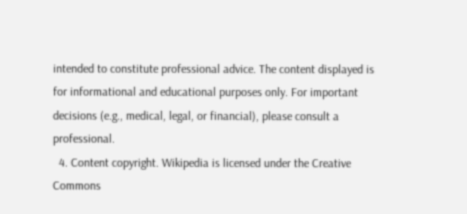intended to constitute professional advice. The content displayed is for informational and educational purposes only. For important decisions (e.g., medical, legal, or financial), please consult a professional.
  4. Content copyright. Wikipedia is licensed under the Creative Commons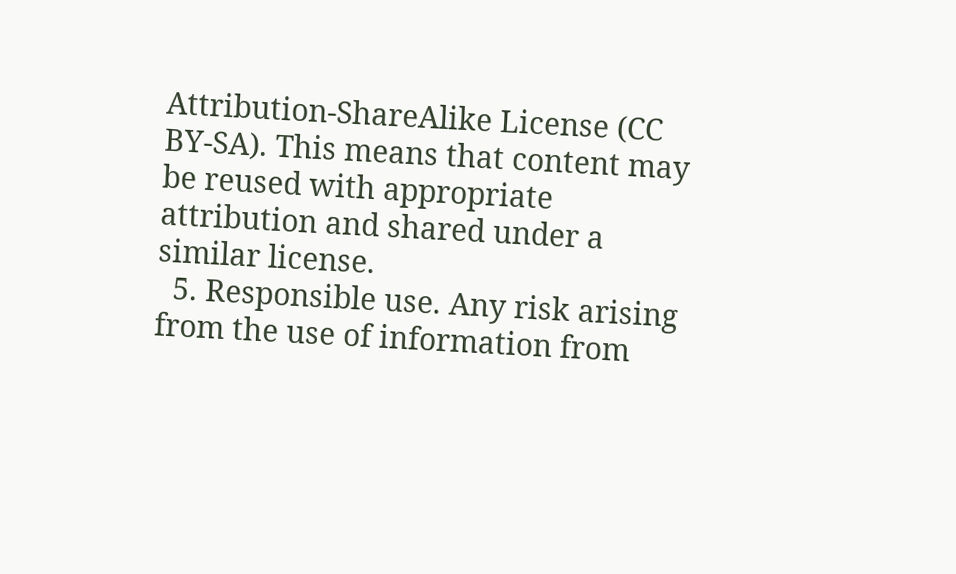Attribution-ShareAlike License (CC BY-SA). This means that content may be reused with appropriate attribution and shared under a similar license.
  5. Responsible use. Any risk arising from the use of information from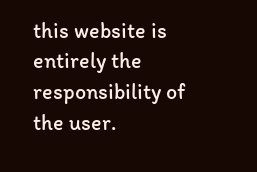this website is entirely the responsibility of the user.